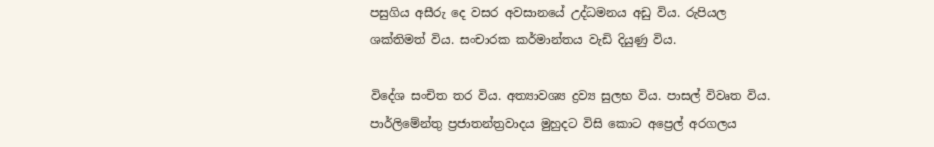පසුගිය අසීරු දෙ වසර අවසානයේ උද්ධමනය අඩු විය. රුපියල ශක්තිමත් විය. සංචාරක කර්මාන්තය වැඩි දියුණු විය.

විදේශ සංචිත තර විය. අත්‍යාවශ්‍ය ද්‍රව්‍ය සුලභ විය. පාසල් විවෘත විය. පාර්ලිමේන්තු ප්‍රජාතන්ත්‍රවාදය මුහුදට විසි කොට අප්‍රෙල් අරගලය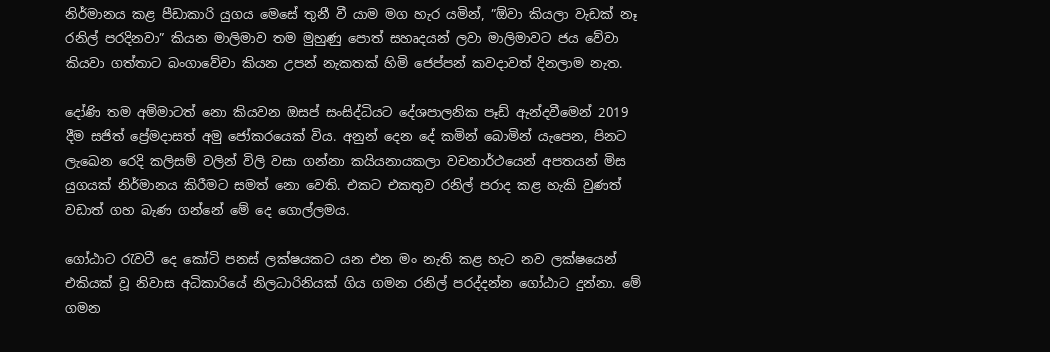නිර්මානය කළ පීඩාකාරි යුගය මෙසේ තුනී වී යාම මග හැර යමින්, ”ඕවා කියලා වැඩක් නෑ රනිල් පරදිනවා” කියන මාලිමාව තම මුහුණු පොත් සහෘදයන් ලවා මාලිමාවට ජය වේවා කියවා ගත්තාට බංගාවේවා කියන උපන් නැකතක් හිමි ජෙප්පන් කවදාවත් දිනලාම නැත.

දෝණි තම අම්මාටත් නො කියවන ඔසප් සංසිද්ධියට දේශපාලනික පෑඩ් ඇන්දවීමෙන් 2019 දීම සජිත් ප්‍රේමදාසත් අමු ජෝකරයෙක් විය. අනුන් දෙන දේ කමින් බොමින් යැපෙන, පිනට ලැඛෙන රෙදි කලිසම් වලින් විලි වසා ගන්නා කයියනායකලා වචනාර්ථයෙන් අපතයන් මිස යුගයක් නිර්මානය කිරීමට සමත් නො වෙති. එකට එකතුව රනිල් පරාද කළ හැකි වුණත් වඩාත් ගහ බැණ ගන්නේ මේ දෙ ගොල්ලමය.

ගෝඨාට රැවටී දෙ කෝටි පනස් ලක්ෂයකට යන එන මං නැති කළ හැට නව ලක්ෂයෙන් එකියක් වූ නිවාස අධිකාරියේ නිලධාරිනියක් ගිය ගමන රනිල් පරද්දන්න ගෝඨාට දුන්නා. මේ ගමන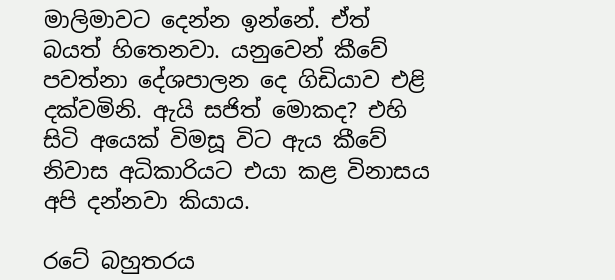මාලිමාවට දෙන්න ඉන්නේ. ඒත් බයත් හිතෙනවා. යනුවෙන් කීවේ පවත්නා දේශපාලන දෙ ගිඩියාව එළි දක්වමිනි. ඇයි සජිත් මොකද? එහි සිටි අයෙක් විමසූ විට ඇය කීවේ නිවාස අධිකාරියට එයා කළ විනාසය අපි දන්නවා කියාය.

රටේ බහුතරය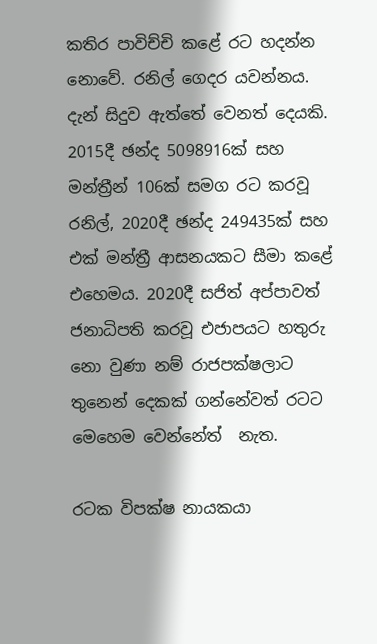කතිර පාවිච්චි කළේ රට හදන්න නොවේ. රනිල් ගෙදර යවන්නය. දැන් සිදුව ඇත්තේ වෙනත් දෙයකි. 2015දී ඡන්ද 5098916ක් සහ මන්ත්‍රීන් 106ක් සමග රට කරවූ රනිල්, 2020දී ඡන්ද 249435ක් සහ එක් මන්ත්‍රී ආසනයකට සීමා කළේ එහෙමය. 2020දී සජිත් අප්පාවත් ජනාධිපති කරවූ එජාපයට හතුරු නො වුණා නම් රාජපක්ෂලාට තුනෙන් දෙකක් ගන්නේවත් රටට මෙහෙම වෙන්නේත්  නැත.

රටක විපක්ෂ නායකයා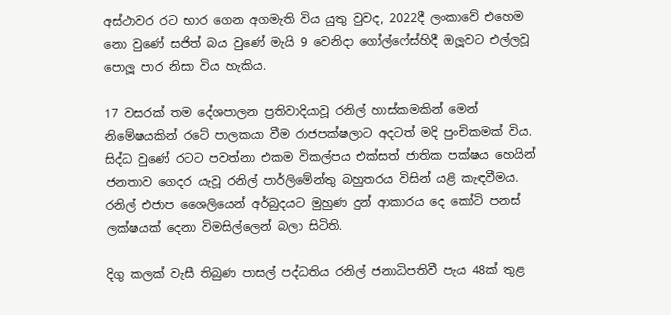අස්ථාවර රට භාර ගෙන අගමැති විය යුතු වුවද, 2022දී ලංකාවේ එහෙම නො වුණේ සජිත් බය වුණේ මැයි 9 වෙනිදා ගෝල්ෆේස්හිදී ඔලූවට එල්ලවූ පොලූ පාර නිසා විය හැකිය.

17 වසරක් තම දේශපාලන ප්‍රතිවාදියාවූ රනිල් හාස්කමකින් මෙන් නිමේෂයකින් රටේ පාලකයා වීම රාජපක්ෂලාට අදටත් මදි පුංචිකමක් විය. සිද්ධ වුණේ රටට පවත්නා එකම විකල්පය එක්සත් ජාතික පක්ෂය හෙයින් ජනතාව ගෙදර යැවූ රනිල් පාර්ලිමේන්තු බහුතරය විසින් යළි කැඳවීමය. රනිල් එජාප ශෛලියෙන් අර්බුදයට මුහුණ දුන් ආකාරය දෙ කෝටි පනස් ලක්ෂයක් දෙනා විමසිල්ලෙන් බලා සිටිති.

දිගු කලක් වැසී තිබුණ පාසල් පද්ධතිය රනිල් ජනාධිපතිවී පැය 48ක් තුළ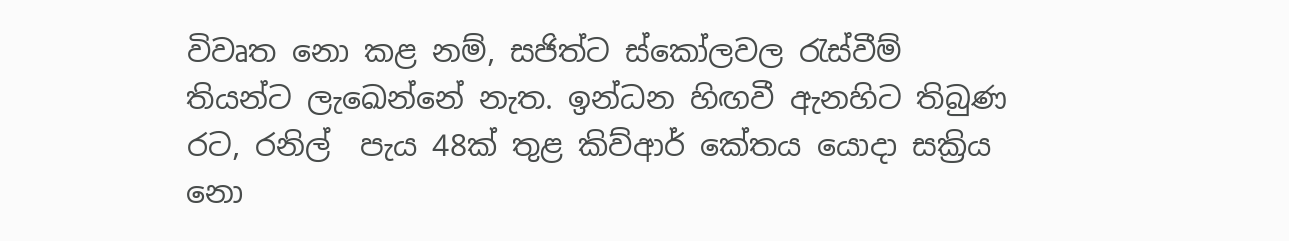විවෘත නො කළ නම්, සජිත්ට ස්කෝලවල රැස්වීම් තියන්ට ලැඛෙන්නේ නැත. ඉන්ධන හිඟවී ඇනහිට තිබුණ රට, රනිල්  පැය 48ක් තුළ කිව්ආර් කේතය යොදා සක්‍රිය නො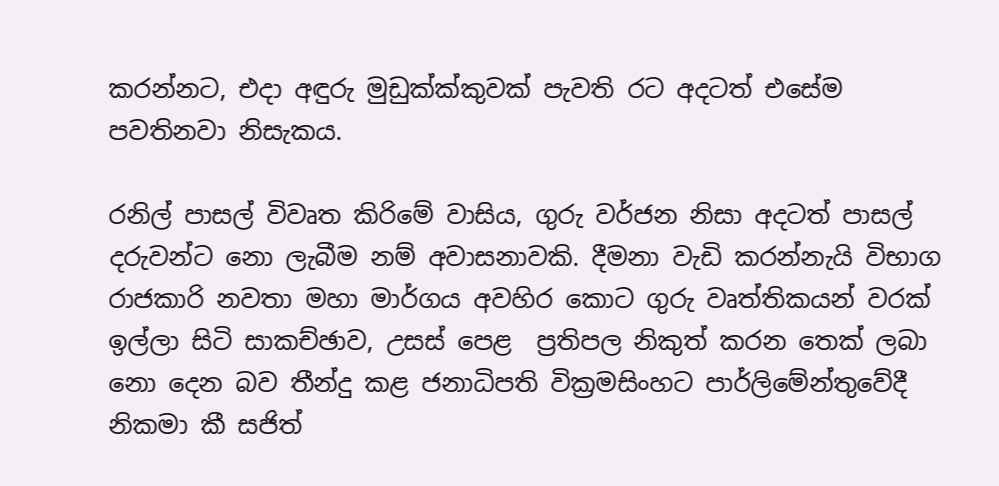කරන්නට, එදා අඳුරු මුඩුක්ක්කුවක් පැවති රට අදටත් එසේම පවතිනවා නිසැකය.

රනිල් පාසල් විවෘත කිරිමේ වාසිය, ගුරු වර්ජන නිසා අදටත් පාසල් දරුවන්ට නො ලැබීම නම් අවාසනාවකි. දීමනා වැඩි කරන්නැයි විභාග රාජකාරි නවතා මහා මාර්ගය අවහිර කොට ගුරු වෘත්තිකයන් වරක් ඉල්ලා සිටි සාකච්ඡාව, උසස් පෙළ  ප්‍රතිපල නිකුත් කරන තෙක් ලබා නො දෙන බව තීන්දු කළ ජනාධිපති වික්‍රමසිංහට පාර්ලිමේන්තුවේදී නිකමා කී සජිත්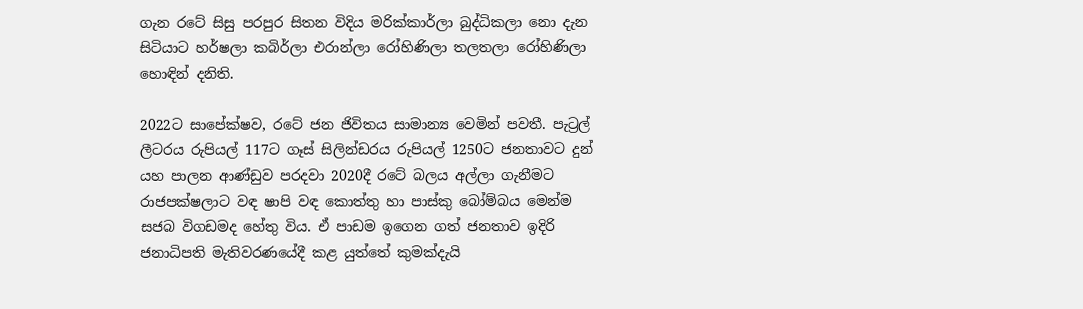ගැන රටේ සිසු පරපුර සිතන විදිය මරික්කාර්ලා බුද්ධිකලා නො දැන සිටියාට හර්ෂලා කබිර්ලා එරාන්ලා රෝහිණිලා තලතලා රෝහිණිලා හොඳින් දනිති.

2022ට සාපේක්ෂව, රටේ ජන ජිවිතය සාමාන්‍ය වෙමින් පවතී. පැට්‍රල් ලීටරය රුපියල් 117ට ගෑස් සිලින්ඩරය රුපියල් 1250ට ජනතාවට දුන් යහ පාලන ආණ්ඩුව පරදවා 2020දී රටේ බලය අල්ලා ගැනීමට රාජපක්ෂලාට වඳ ෂාපි වඳ කොත්තු හා පාස්කු බෝම්බය මෙන්ම සජබ විගඩමද හේතු විය. ඒ පාඩම ඉගෙන ගත් ජනතාව ඉදිරි ජනාධිපති මැතිවරණයේදී කළ යුත්තේ කුමක්දැයි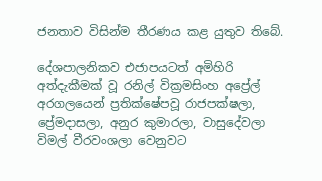ජනතාව විසින්ම තීරණය කළ යුතුව තිබේ.

දේශපාලනිකව එජාපයටත් අමිහිරි අත්දැකීමක් වූ රනිල් වික්‍රමසිංහ අප්‍රේල් අරගලයෙන් ප්‍රතික්ෂේපවූ රාජපක්ෂලා, ප්‍රේමදාසලා, අනුර කුමාරලා, වාසුදේවලා විමල් වීරවංශලා වෙනුවට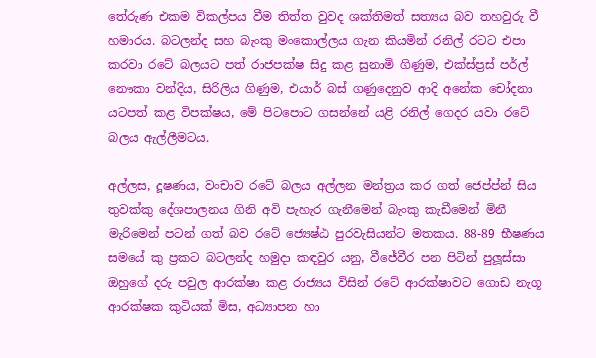තේරුණ එකම විකල්පය වීම තිත්ත වුවද ශක්තිමත් සත්‍යය බව තහවුරු වී හමාරය. බටලන්ද සහ බැංකු මංකොල්ලය ගැන කියමින් රනිල් රටට එපා කරවා රටේ බලයට පත් රාජපක්ෂ සිදු කළ සුනාමි ගිණුම, එක්ස්ප්‍රස් පර්ල් නෞකා වන්දිය, සිරිලිය ගිණුම, එයාර් බස් ගණුදෙනුව ආදි අනේක චෝදනා යටපත් කළ විපක්ෂය, මේ පිටපොට ගසන්නේ යළි රනිල් ගෙදර යවා රටේ බලය ඇල්ලීමටය.

අල්ලස, දූෂණය, වංචාව රටේ බලය අල්ලන මන්ත්‍රය කර ගත් ජෙප්ප්න් සිය තුවක්කු දේශපාලනය ගිනි අවි පැහැර ගැනීමෙන් බැංකු කැඩීමෙන් මිනී මැරිමෙන් පටන් ගත් බව රටේ ජ්‍යෙෂ්ඨ පුරවැසියන්ට මතකය. 88-89 භීෂණය සමයේ කු ප්‍රකට බටලන්ද හමුදා කඳවුර යනු, වීජේවීර පන පිටින් පුලූස්සා ඔහුගේ දරු පවුල ආරක්ෂා කළ රාජ්‍යය විසින් රටේ ආරක්ෂාවට ගොඩ නැගූ ආරක්ෂක කුටියක් මිස, අධ්‍යාපන හා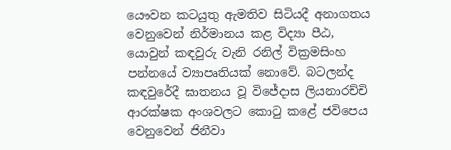යෞවන කටයුතු ඇමතිව සිටියදී අනාගතය වෙනුවෙන් නිර්මානය කළ විද්‍යා පීඨ, යොවුන් කඳවුරු වැනි රනිල් වික්‍රමසිංහ පන්නයේ ව්‍යාපෘතියක් නොවේ. බටලන්ද කඳවුරේදී ඝාතනය වූ විජේදාස ලියනාරච්චි ආරක්ෂක අංශවලට කොටු කළේ ජවිපෙය වෙනුවෙන් ජිනීවා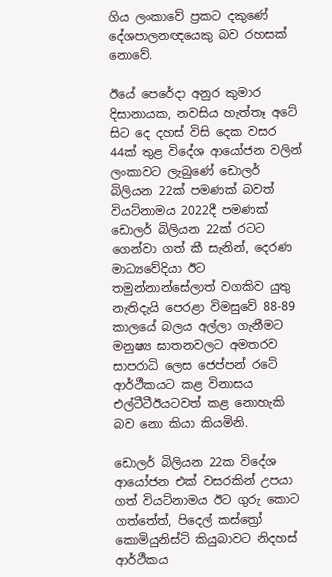ගිය ලංකාවේ ප්‍රකට දකුණේ දේශපාලනඥයෙකු බව රහසක් නොවේ.

ඊයේ පෙරේදා අනුර කුමාර දිසානායක, නවසිය හැත්තෑ අටේ සිට දෙ දහස් විසි දෙක වසර 44ක් තුළ විදේශ ආයෝජන වලින් ලංකාවට ලැබුණේ ඩොලර් බිලියන 22ක් පමණක් බවත් වියට්නාමය 2022දී පමණක් ඩොලර් බිලියන 22ක් රටට ගෙන්වා ගත් කී සැනින්, දෙරණ මාධ්‍යවේදියා ඊට තමුන්නාන්සේලාත් වගකිව යුතු නැතිදැයි පෙරළා විමසුවේ 88-89 කාලයේ බලය අල්ලා ගැනීමට මනුෂ්‍ය ඝාතනවලට අමතරව සාපරාධි ලෙස ජෙප්පන් රටේ  ආර්ථීකයට කළ විනාසය එල්ටීටීඊයටවත් කළ නොහැකි බව නො කියා කියමිනි.

ඩොලර් බිලියන 22ක විදේශ ආයෝජන එක් වසරකින් උපයා ගත් වියට්නාමය ඊට ගුරු කොට ගත්තේත්, පිදෙල් කස්ත්‍රෝ කොමියුනිස්ට් කියුබාවට නිදහස් ආර්ථීකය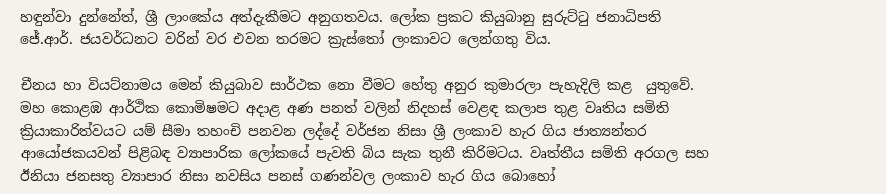හඳුන්වා දුන්නේත්, ශ්‍රී ලාංකේය අත්දැකීමට අනුගතවය. ලෝක ප්‍රකට කියුබානු සුරුට්ටු ජනාධිපති ජේ.ආර්. ජයවර්ධනට වරින් වර එවන තරමට ක්‍රැස්තෝ ලංකාවට ලෙන්ගතු විය.

චීනය හා වියට්නාමය මෙන් කියුබාව සාර්ථක නො වීමට හේතු අනුර කුමාරලා පැහැදිලි කළ  යුතුවේ. මහ කොළඹ ආර්ථික කොමිෂමට අදාළ අණ පනත් වලින් නිදහස් වෙළඳ කලාප තුළ වෘතිය සමිති ක්‍රියාකාරිත්වයට යම් සීමා තහංචි පනවන ලද්දේ වර්ජන නිසා ශ්‍රී ලංකාව හැර ගිය ජාත්‍යන්තර ආයෝජකයවන් පිළිබඳ ව්‍යාපාරික ලෝකයේ පැවති බිය සැක තුනී කිරිමටය. වෘත්තීය සමිති අරගල සහ ඊනියා ජනසතු ව්‍යාපාර නිසා නවසිය පනස් ගණන්වල ලංකාව හැර ගිය බොහෝ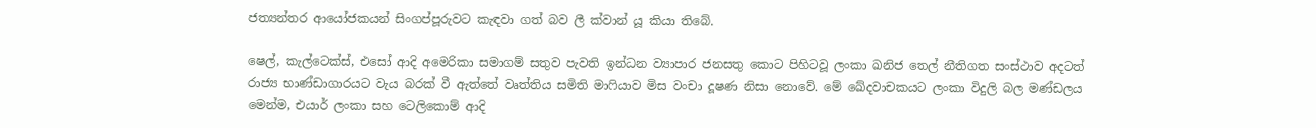ජත්‍යන්තර ආයෝජකයන් සිංගප්පූරුවට කැඳවා ගත් බව ලී ක්වාන් යූ කියා තිබේ.

ෂෙල්, කැල්ටෙක්ස්, එසෝ ආදි අමෙරිකා සමාගම් සතුව පැවති ඉන්ධන ව්‍යාපාර ජනසතු කොට පිහිටවූ ලංකා ඛනිජ තෙල් නීතිගත සංස්ථාව අදටත් රාජ්‍ය භාණ්ඩාගාරයට වැය බරක් වී ඇත්තේ වෘත්තිය සමිති මාෆියාව මිස වංචා දූෂණ නිසා නොවේ. මේ ඛේදවාචකයට ලංකා විදුලි බල මණ්ඩලය මෙන්ම, එයාර් ලංකා සහ ටෙලිකොම් ආදි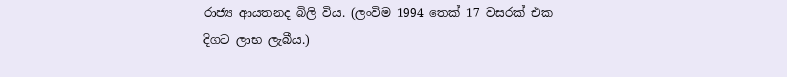රාජ්‍ය ආයතනද බිලි විය. (ලංවිම 1994 තෙක් 17 වසරක් එක දිගට ලාභ ලැබීය.)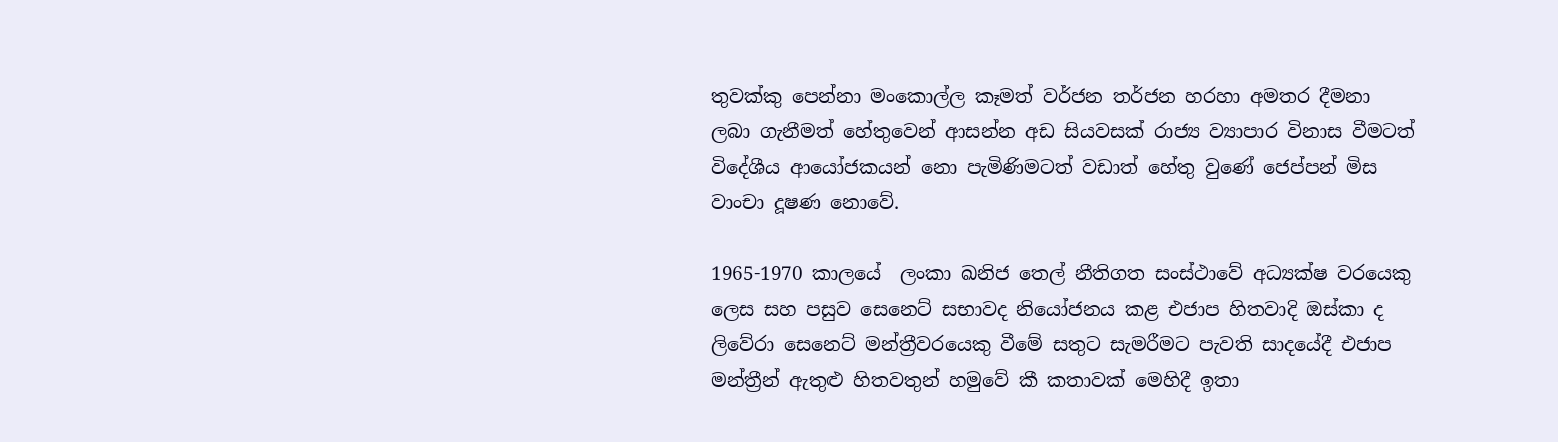තුවක්කු පෙන්නා මංකොල්ල කෑමත් වර්ජන තර්ජන හරහා අමතර දීමනා ලබා ගැනීමත් හේතුවෙන් ආසන්න අඩ සියවසක් රාජ්‍ය ව්‍යාපාර විනාස වීමටත් විදේශීය ආයෝජකයන් නො පැමිණිමටත් වඩාත් හේතු වුණේ ජෙප්පන් මිස වාංචා දූෂණ නොවේ.

1965-1970 කාලයේ  ලංකා ඛනිජ තෙල් නීතිගත සංස්ථාවේ අධ්‍යක්ෂ වරයෙකු ලෙස සහ පසුව සෙනෙට් සභාවද නියෝජනය කළ එජාප හිතවාදි ඔස්කා ද ලිවේරා සෙනෙට් මන්ත්‍රීවරයෙකු වීමේ සතුට සැමරීමට පැවති සාදයේදී එජාප මන්ත්‍රීන් ඇතුළු හිතවතුන් හමුවේ කී කතාවක් මෙහිදී ඉතා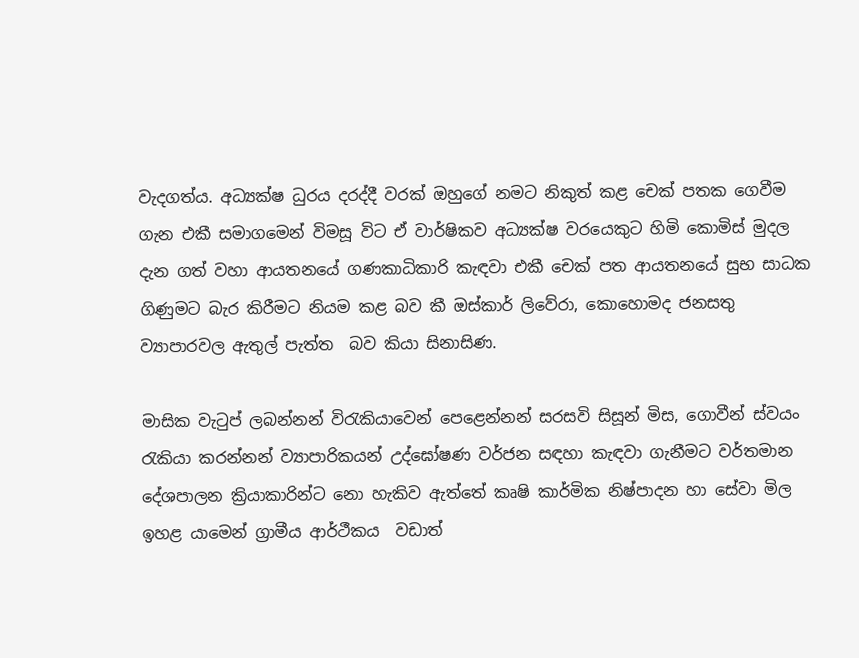වැදගත්ය. අධ්‍යක්ෂ ධුරය දරද්දී වරක් ඔහුගේ නමට නිකුත් කළ චෙක් පතක ගෙවීම ගැන එකී සමාගමෙන් විමසූ විට ඒ වාර්ෂිකව අධ්‍යක්ෂ වරයෙකුට හිමි කොමිස් මුදල දැන ගත් වහා ආයතනයේ ගණකාධිකාරි කැඳවා එකී චෙක් පත ආයතනයේ සුභ සාධක ගිණුමට බැර කිරීමට නියම කළ බව කී ඔස්කාර් ලිවේරා, කොහොමද ජනසතු ව්‍යාපාරවල ඇතුල් පැත්ත  බව කියා සිනාසිණ.

මාසික වැටුප් ලබන්නන් විරැකියාවෙන් පෙළෙන්නන් සරසවි සිසූන් මිස, ගොවීන් ස්වයං රැකියා කරන්නන් ව්‍යාපාරිකයන් උද්ඝෝෂණ වර්ජන සඳහා කැඳවා ගැනීමට වර්තමාන දේශපාලන ක්‍රියාකාරින්ට නො හැකිව ඇත්තේ කෘෂි කාර්මික නිෂ්පාදන හා සේවා මිල ඉහළ යාමෙන් ග්‍රාමීය ආර්ථීකය  වඩාත්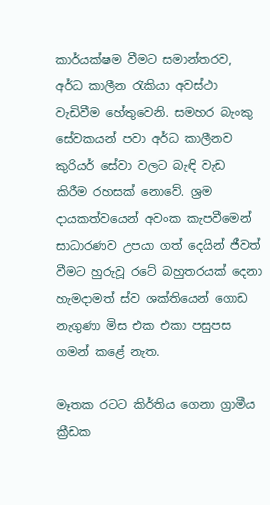කාර්යක්ෂම වීමට සමාන්තරව, අර්ධ කාලීන රැකියා අවස්ථා වැඩිවීම හේතුවෙනි. සමහර බැංකු සේවකයන් පවා අර්ධ කාලීනව කුරියර් සේවා වලට බැඳි වැඩ කිරීම රහසක් නොවේ. ශ්‍රම දායකත්වයෙන් අවංක කැපවීමෙන් සාධාරණව උපයා ගත් දෙයින් ජීවත් වීමට හුරුවූ රටේ බහුතරයක් දෙනා හැමදාමත් ස්ව ශක්තියෙන් ගොඩ නැගුණා මිස එක එකා පසුපස ගමන් කළේ නැත.

මෑතක රටට කිර්තිය ගෙනා ග්‍රාමීය ක්‍රීඩක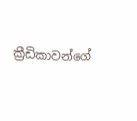ක්‍රීඩිකාවන්ගේ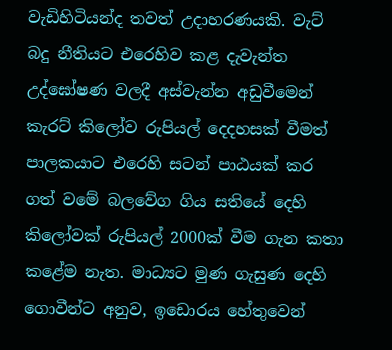වැඩිහිටියන්ද තවත් උදාහරණයකි. වැට් බදු නීතියට එරෙහිව කළ දැවැන්ත උද්ඝෝෂණ වලදී අස්වැන්න අඩුවීමෙන් කැරට් කිලෝව රුපියල් දෙදහසක් වීමත් පාලකයාට එරෙහි සටන් පාඨයක් කර ගත් වමේ බලවේග ගිය සතියේ දෙහි කිලෝවක් රුපියල් 2000ක් වීම ගැන කතා කළේම නැත. මාධ්‍යට මුණ ගැසුණ දෙහි ගොවීන්ට අනුව, ඉඩොරය හේතුවෙන්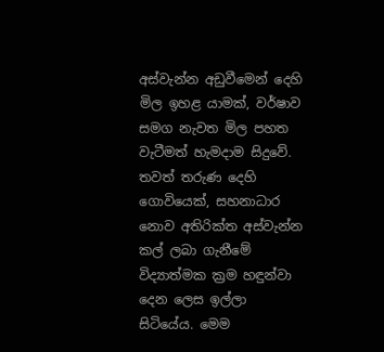අස්වැන්න අඩුවීමෙන් දෙහි මිල ඉහළ යාමක්, වර්ෂාව සමග නැවත මිල පහත වැටීමත් හැමදාම සිදුවේ. තවත් තරුණ දෙහි ගොවියෙක්, සහනාධාර නොව අතිරික්ත අස්වැන්න කල් ලබා ගැනීමේ විද්‍යාත්මක ක්‍රම හඳුන්වා දෙන ලෙස ඉල්ලා සිටියේය. මෙම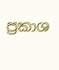ප්‍රකාශ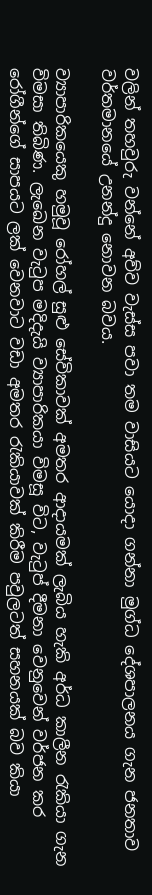වලින් තහවුරු වන්නේ අව්ව වැස්ස පවා තම වාසියට යොදා ගන්නා මුග්ධ දේශපාලනය ගැන ජනතාව වර්තමානයේ උනන්දු නොවන බවය.

ව්‍යාපාරිකයෙකු හමුවූ රෝහල් සුළු සේවිකාවක් අමතර ආදායමක් ලැබිය හැකි අර්ධ කාලීන රැකියා ගැන විමසා තිබිණ. ලැඛෙන වැටුප මදිදැයි ව්‍යාපාරිකයා විමසූ විට, වැටුප් දීමනා වෙනුවෙන් වර්ජන කර රෝගීන්ගේ සාපයට ලක් වෙනවාට වඩා අමතර රැකියාවක් කිරීම පවුලටත් සහනයක් බව කියා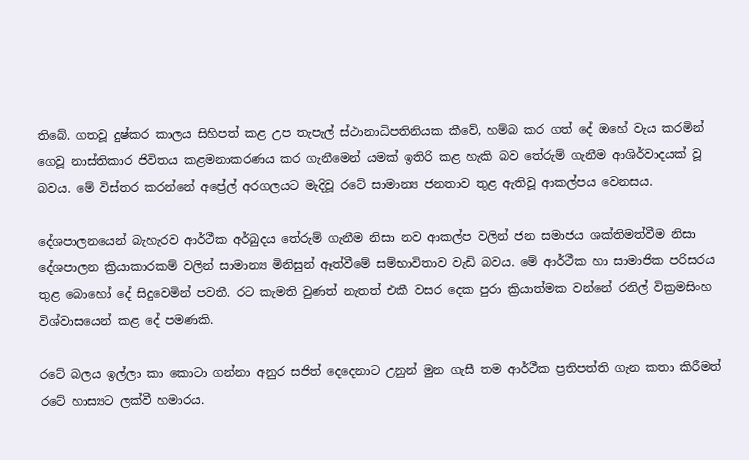තිබේ. ගතවූ දුෂ්කර කාලය සිහිපත් කළ උප තැපැල් ස්ථානාධිපතිනියක කීවේ, හම්බ කර ගත් දේ ඔහේ වැය කරමින් ගෙවූ නාස්තිකාර ජිවිතය කළමනාකරණය කර ගැනීමෙන් යමක් ඉතිරි කළ හැකි බව තේරුම් ගැනීම ආශිර්වාදයක් වූ බවය. මේ විස්තර කරන්නේ අප්‍රේල් අරගලයට මැදිවූ රටේ සාමාන්‍ය ජනතාව තුළ ඇතිවූ ආකල්පය වෙනසය.

දේශපාලනයෙන් බැහැරව ආර්ථීක අර්බුදය තේරුම් ගැනීම නිසා නව ආකල්ප වලින් ජන සමාජය ශක්තිමත්වීම නිසා දේශපාලන ක්‍රියාකාරකම් වලින් සාමාන්‍ය මිනිසුන් ඈත්වීමේ සම්භාවිතාව වැඩි බවය. මේ ආර්ථීක හා සාමාජික පරිසරය තුළ බොහෝ දේ සිදුවෙමින් පවතී. රට කැමති වුණත් නැතත් එකී වසර දෙක පුරා ක්‍රියාත්මක වන්නේ රනිල් වික්‍රමසිංහ විශ්වාසයෙන් කළ දේ පමණකි.

රටේ බලය ඉල්ලා කා කොටා ගන්නා අනුර සජිත් දෙදෙනාට උනුන් මුන ගැසී තම ආර්ථීක ප්‍රතිපත්ති ගැන කතා කිරීමත් රටේ හාස්‍යට ලක්වී හමාරය.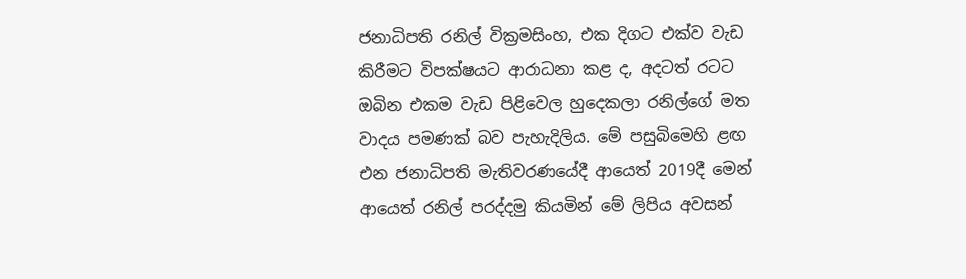ජනාධිපති රනිල් වික්‍රමසිංහ, එක දිගට එක්ව වැඩ කිරීමට විපක්ෂයට ආරාධනා කළ ද, අදටත් රටට ඔබින එකම වැඩ පිළිවෙල හුදෙකලා රනිල්ගේ මත වාදය පමණක් බව පැහැදිලිය. මේ පසුබිමෙහි ළඟ එන ජනාධිපති මැතිවරණයේදී ආයෙත් 2019දී මෙන් ආයෙත් රනිල් පරද්දමු කියමින් මේ ලිපිය අවසන්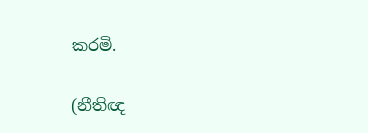කරමි.

(නීතිඥ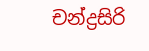චන්ද්‍රසිරි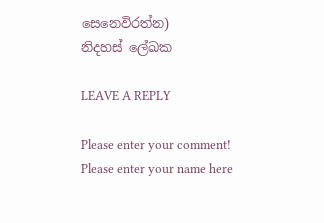සෙනෙවිරත්න)
නිදහස් ලේඛක

LEAVE A REPLY

Please enter your comment!
Please enter your name here